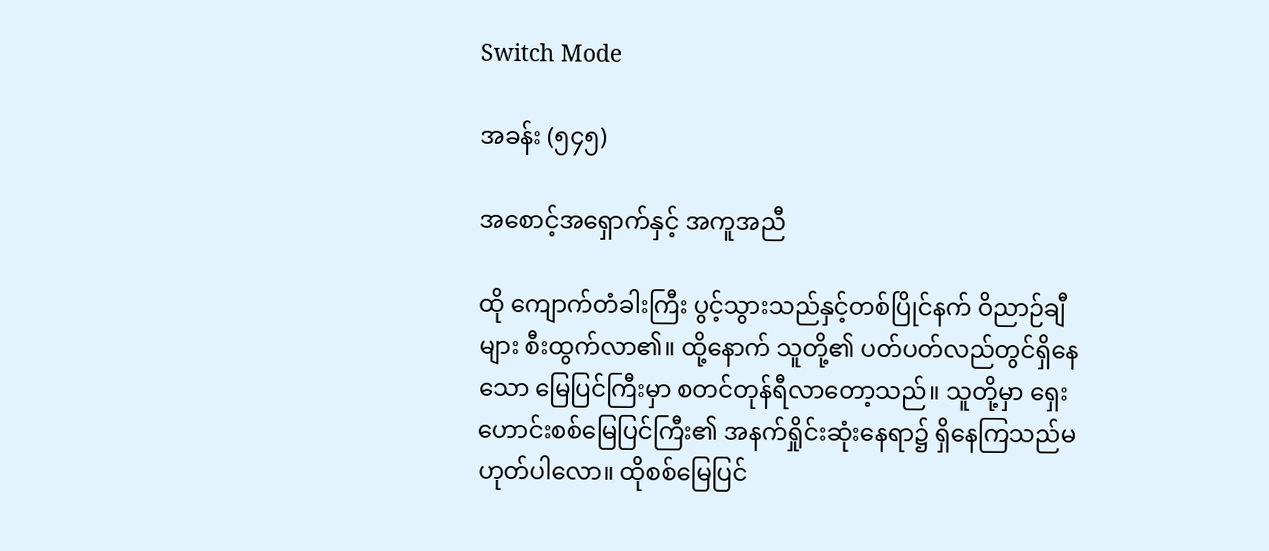Switch Mode

အခန်း (၅၄၅)

အစောင့်အရှောက်နှင့် အကူအညီ

ထို ကျောက်တံခါးကြီး ပွင့်သွားသည်နှင့်တစ်ပြိုင်နက် ဝိညာဉ်ချီများ စီးထွက်လာ၏။ ထို့နောက် သူတို့၏ ပတ်ပတ်လည်တွင်ရှိနေသော မြေပြင်ကြီးမှာ စတင်တုန်ရီလာတော့သည်။ သူတို့မှာ ရှေးဟောင်းစစ်မြေပြင်ကြီး၏ အနက်ရှိုင်းဆုံးနေရာ၌ ရှိနေကြသည်မဟုတ်ပါလော။ ထိုစစ်မြေပြင်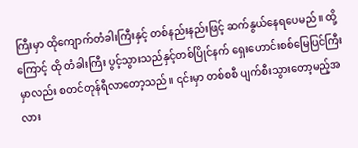ကြီးမှာ ထိုကျောက်တံခါးကြီးနှင့် တစ်နည်းနည်းဖြင့် ဆက်နွယ်နေရပေမည်။ ထို့ကြောင့် ထို တံခါးကြီး ပွင့်သွားသည်နှင့်တစ်ပြိုင်နက် ရှေးဟောင်းစစ်မြေပြင်ကြီးမှာလည်း စတင်တုန်ရီလာတော့သည်။ ၎င်းမှာ တစ်စစီ ပျက်စီးသွားတော့မည့်အလား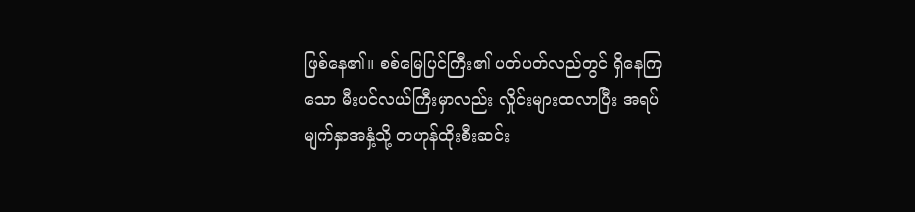ဖြစ်နေ၏။ စစ်မြေပြင်ကြီး၏ ပတ်ပတ်လည်တွင် ရှိနေကြသော မီးပင်လယ်ကြီးမှာလည်း လှိုင်းများထလာပြီး အရပ်မျက်နှာအနှံ့သို့ တဟုန်ထိုးစီးဆင်း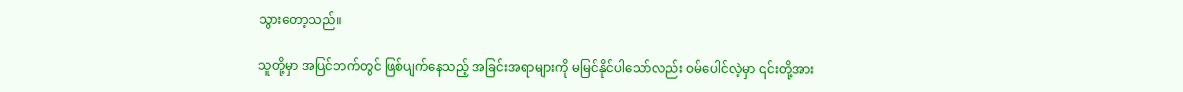သွားတော့သည်။

သူတို့မှာ အပြင်ဘက်တွင် ဖြစ်ပျက်နေသည့် အခြင်းအရာများကို မမြင်နိုင်ပါသော်လည်း ဝမ်ပေါင်လဲ့မှာ ၎င်းတို့အား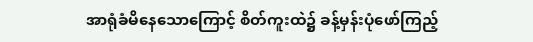အာရုံခံမိနေသောကြောင့် စိတ်ကူးထဲ၌ ခန့်မှန်း‌ပုံဖော်ကြည့်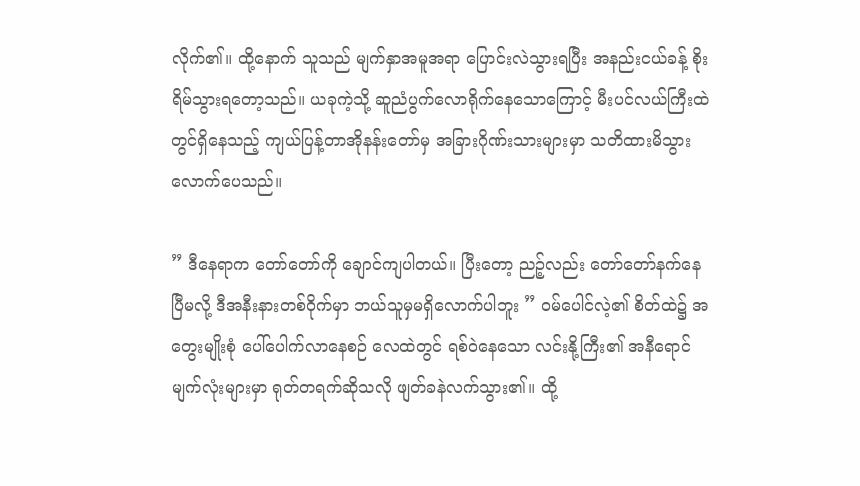လိုက်၏။ ထို့နောက် သူသည် မျက်နှာအမူအရာ ပြောင်းလဲသွားရပြီး အနည်းငယ်ခန့် စိုးရိမ်သွားရတော့သည်။ ယခုကဲ့သို့ ဆူညံပွက်လောရိုက်နေသောကြောင့် မီးပင်လယ်ကြီးထဲတွင်ရှိနေသည့် ကျယ်ပြန့်တာအိုနန်းတော်မှ အခြားဂိုဏ်းသားများမှာ သတိထားမိသွားလောက်ပေသည်။

” ဒီနေရာက တော်တော်ကို ချောင်ကျပါတယ်။ ပြီးတော့ ညဉ့်လည်း တော်တော်နက်နေပြီမလို့ ဒီအနီးနားတစ်ဝိုက်မှာ ဘယ်သူမှမရှိလောက်ပါဘူး ” ဝမ်ပေါင်လဲ့၏ စိတ်ထဲ၌ အတွေးမျိုးစုံ ပေါ်ပေါက်လာနေစဉ် လေထဲတွင် ရစ်ဝဲနေသော လင်းနို့ကြီး၏ အနီရောင်မျက်လုံးများမှာ ရုတ်တရက်ဆိုသလို ဖျတ်ခနဲလက်သွား၏။ ထို့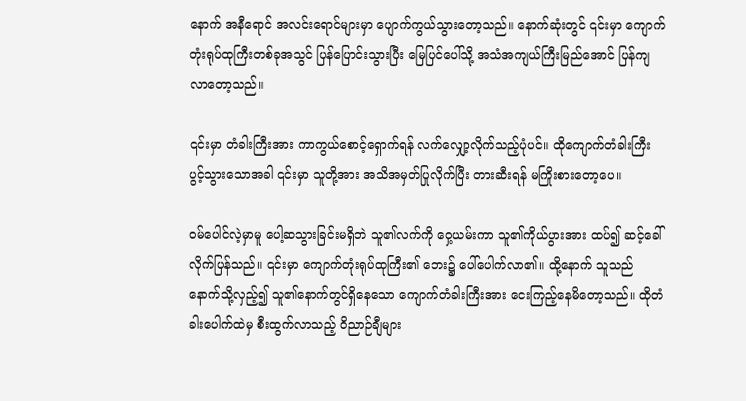နောက် အနီရောင် အလင်းရောင်များမှာ ပျောက်ကွယ်သွားတော့သည်။ နောက်ဆုံးတွင် ၎င်းမှာ ကျောက်တုံးရုပ်ထုကြီးတစ်ခုအသွင် ပြန်ပြောင်းသွားပြီး မြေပြင်ပေါ်သို့ အသံအကျယ်ကြီးမြည်အောင် ပြန်ကျလာတော့သည်။

၎င်းမှာ တံခါးကြီးအား ကာကွယ်စောင့်ရှောက်ရန် လက်လျှော့လိုက်သည့်ပုံပင်။ ထိုကျောက်တံခါးကြီး ပွင့်သွားသောအခါ ၎င်းမှာ သူတို့အား အသိအမှတ်ပြုလိုက်ပြီး တားဆီးရန် မကြိုးစားတော့ပေ။

ဝမ်ပေါင်လဲ့မှာမူ ပေါ့ဆသွားခြင်းမရှိဘဲ သူ၏လက်ကို ဝှေ့ယမ်းကာ သူ၏ကိုယ်ပွားအား ထပ်၍ ဆင့်ခေါ်လိုက်ပြန်သည်။ ၎င်းမှာ ကျောက်တုံးရုပ်ထုကြီး၏ ဘေး၌ ပေါ်ပေါက်လာ၏။ ထို့နောက် သူသည် နောက်သို့လှည့်၍ သူ၏နောက်တွင်ရှိနေသော ကျောက်တံခါးကြီးအား ငေးကြည့်နေမိတော့သည်။ ထိုတံခါးပေါက်ထဲမှ စီးထွက်လာသည့် ဝိညာဉ်ချီများ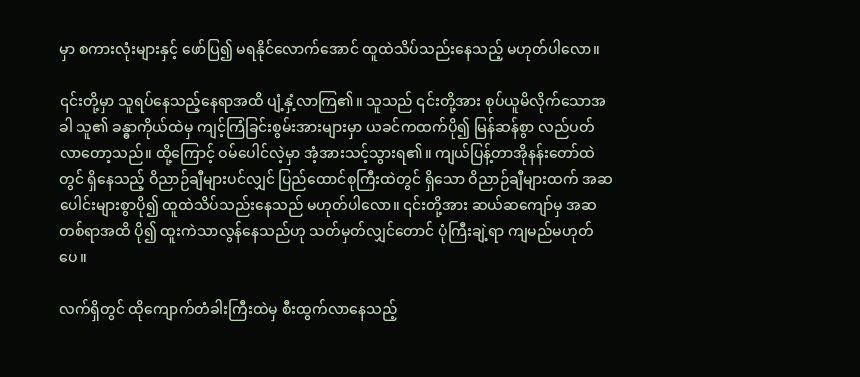မှာ စကားလုံးများနှင့် ဖော်ပြ၍ မရနိုင်လောက်အောင် ထူထဲသိပ်သည်းနေသည့် မဟုတ်ပါလော။

၎င်းတို့မှာ သူရပ်နေသည့်နေရာအထိ ပျံ့နှံ့လာကြ၏။ သူသည် ၎င်းတို့အား စုပ်ယူမိလိုက်သောအခါ သူ၏ ခန္ဓာကိုယ်ထဲမှ ကျင့်ကြံခြင်းစွမ်းအားများမှာ ယခင်ကထက်ပို၍ မြန်ဆန်စွာ လည်ပတ်လာတော့သည်။ ထို့ကြောင့် ဝမ်ပေါင်လဲ့မှာ အံ့အားသင့်သွားရ၏။ ကျယ်ပြန့်တာအိုနန်းတော်ထဲတွင် ရှိနေသည့် ဝိညာဉ်ချီများပင်လျှင် ပြည်ထောင်စုကြီးထဲတွင် ရှိသော ဝိညာဉ်ချီများထက် အဆပေါင်းများစွာပို၍ ထူထဲသိပ်သည်းနေသည် မဟုတ်ပါလော။ ၎င်းတို့အား ဆယ်ဆကျော်မှ အဆတစ်ရာအထိ ပို၍ ထူးကဲသာလွန်နေသည်ဟု သတ်မှတ်လျှင်တောင် ပုံကြီးချဲ့ရာ ကျမည်မဟုတ်ပေ။

လက်ရှိတွင် ထိုကျောက်တံခါးကြီးထဲမှ စီးထွက်လာနေသည့်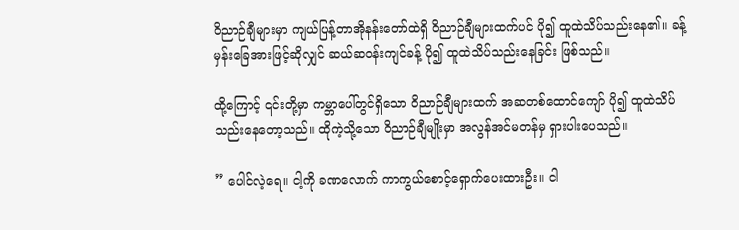ဝိညာဉ်ချီများမှာ ကျယ်ပြန့်တာအိုနန်းတော်ထဲရှိ ဝိညာဉ်ချီများထက်ပင် ပို၍ ထူထဲသိပ်သည်းနေ၏။ ခန့်မှန်းခြေအားဖြင့်ဆိုလျှင် ဆယ်ဆဝန်းကျင်ခန့် ပို၍ ထူထဲသိပ်သည်းနေခြင်း ဖြစ်သည်။

ထို့ကြောင့် ၎င်းတို့မှာ ကမ္ဘာပေါ်တွင်ရှိသော ဝိညာဉ်ချီများထက် အဆတစ်ထောင်ကျော် ပို၍ ထူထဲသိပ်သည်းနေတော့သည်။ ထိုကဲ့သို့သော ဝိညာဉ်ချီမျိုးမှာ အလွန်အင်မတန်မှ ရှားပါးပေသည်။

” ပေါင်လဲ့ရေ။ ငါ့ကို ခဏလောက် ကာကွယ်စောင့်ရှောက်ပေးထားဦး။ ငါ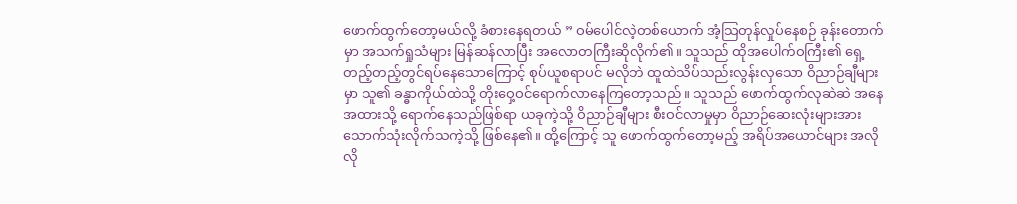ဖောက်ထွက်တော့မယ်လို့ ခံစားနေရတယ် ” ဝမ်ပေါင်လဲ့တစ်ယောက် အံ့သြတုန်လှုပ်နေစဉ် ခုန်းတောက်မှာ အသက်ရှုသံများ မြန်ဆန်လာပြီး အလောတကြီးဆိုလိုက်၏။ သူသည် ထိုအပေါက်ဝကြီး၏ ရှေ့တည့်တည့်တွင်ရပ်နေသောကြောင့် စုပ်ယူစရာပင် မလိုဘဲ ထူထဲသိပ်သည်းလွန်းလှသော ဝိညာဉ်ချီများမှာ သူ၏ ခန္ဓာကိုယ်ထဲသို့ တိုးဝှေ့ဝင်ရောက်လာနေကြတော့သည်။ သူသည် ဖောက်ထွက်လုဆဲဆဲ အနေအထားသို့ ရောက်နေသည်ဖြစ်ရာ ယခုကဲ့သို့ ဝိညာဉ်ချီများ စီးဝင်လာမှုမှာ ဝိညာဉ်ဆေးလုံးများအား သောက်သုံးလိုက်သကဲ့သို့ ဖြစ်နေ၏။ ထို့ကြောင့် သူ ဖောက်ထွက်တော့မည့် အရိပ်အယောင်များ အလိုလို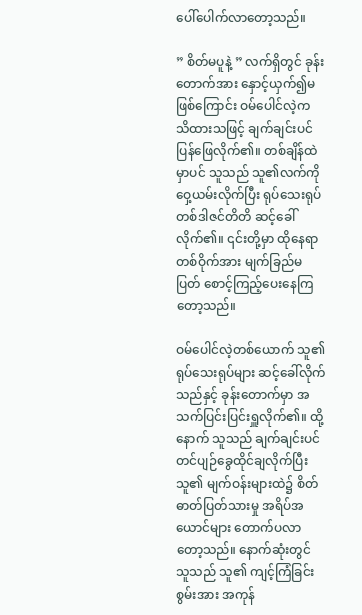ပေါ်ပေါက်လာတော့သည်။

” စိတ်မပူနဲ့ ” လက်ရှိတွင် ခုန်းတောက်အား နှောင့်ယှက်၍မဖြစ်ကြောင်း ဝမ်ပေါင်လဲ့က သိထားသဖြင့် ချက်ချင်းပင်ပြန်ဖြေလိုက်၏။ တစ်ချိန်ထဲမှာပင် သူသည် သူ၏လက်ကို ဝှေ့ယမ်းလိုက်ပြီး ရုပ်သေးရုပ်တစ်ဒါဇင်တိတိ ဆင့်ခေါ်လိုက်၏။ ၎င်းတို့မှာ ထိုနေရာတစ်ဝိုက်အား မျက်ခြည်မပြတ် စောင့်ကြည့်ပေးနေကြတော့သည်။

ဝမ်ပေါင်လဲ့တစ်ယောက် သူ၏ ရုပ်သေးရုပ်များ ဆင့်ခေါ်လိုက်သည်နှင့် ခုန်းတောက်မှာ အသက်ပြင်းပြင်းရှူလိုက်၏။ ထို့နောက် သူသည် ချက်ချင်းပင် တင်ပျဉ်ခွေထိုင်ချလိုက်ပြီး သူ၏ မျက်ဝန်းများထဲ၌ စိတ်ဓာတ်ပြတ်သားမှု အရိပ်အယောင်များ တောက်ပလာတော့သည်။ နောက်ဆုံးတွင် သူသည် သူ၏ ကျင့်ကြံခြင်းစွမ်းအား အကုန်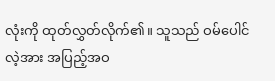လုံးကို ထုတ်လွှတ်လိုက်၏။ သူသည် ဝမ်ပေါင်လဲ့အား အပြည့်အဝ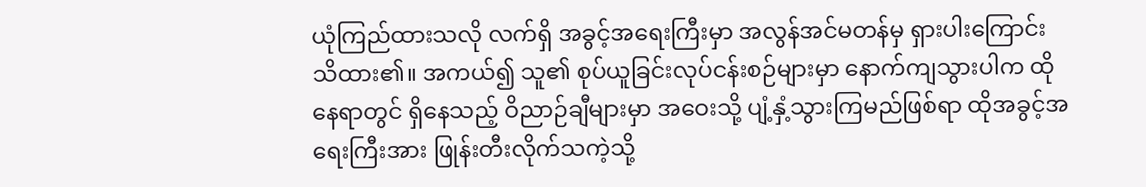ယုံကြည်ထားသလို လက်ရှိ အခွင့်အရေးကြီးမှာ အလွန်အင်မတန်မှ ရှားပါးကြောင်း သိထား၏။ အကယ်၍ သူ၏ စုပ်ယူခြင်းလုပ်ငန်းစဉ်များမှာ နောက်ကျသွားပါက ထိုနေရာတွင် ရှိနေသည့် ဝိညာဉ်ချီများမှာ အဝေးသို့ ပျံ့နှံ့သွားကြမည်ဖြစ်ရာ ထိုအခွင့်အရေးကြီးအား ဖြုန်းတီးလိုက်သကဲ့သို့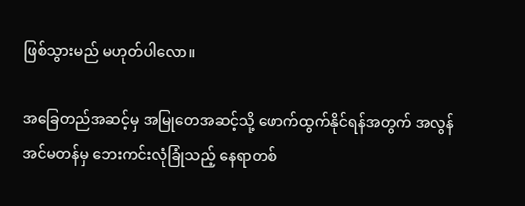ဖြစ်သွားမည် မဟုတ်ပါလော။

အခြေတည်အဆင့်မှ အမြုတေအဆင့်သို့ ဖောက်ထွက်နိုင်ရန်အတွက် အလွန်အင်မတန်မှ ဘေးကင်းလုံခြုံသည့် နေရာတစ်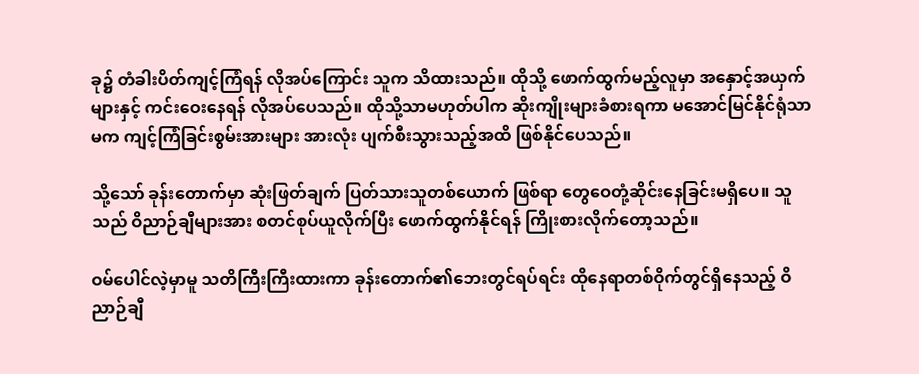ခု၌ တံခါးပိတ်ကျင့်ကြံရန် လိုအပ်ကြောင်း သူက သိထားသည်။ ထိုသို့ ဖောက်ထွက်မည့်လူမှာ အနှောင့်အယှက်များနှင့် ကင်းဝေးနေရန် လိုအပ်ပေသည်။ ထိုသို့သာမဟုတ်ပါက ဆိုးကျိုးများခံစားရကာ မအောင်မြင်နိုင်ရုံသာမက ကျင့်ကြံခြင်းစွမ်းအားများ အားလုံး ပျက်စီးသွားသည့်အထိ ဖြစ်နိုင်ပေသည်။

သို့သော် ခုန်းတောက်မှာ ဆုံးဖြတ်ချက် ပြတ်သားသူတစ်ယောက် ဖြစ်ရာ တွေဝေတုံ့ဆိုင်းနေခြင်းမရှိပေ။ သူသည် ဝိညာဉ်ချီများအား စတင်စုပ်ယူလိုက်ပြီး ဖောက်ထွက်နိုင်ရန် ကြိုးစားလိုက်တော့သည်။

ဝမ်ပေါင်လဲ့မှာမူ သတိကြီးကြီးထားကာ ခုန်းတောက်၏ဘေးတွင်ရပ်ရင်း ထိုနေရာတစ်ဝိုက်တွင်ရှိနေသည့် ဝိညာဉ်ချီ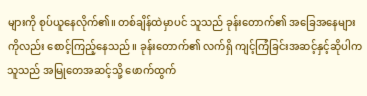များကို စုပ်ယူနေလိုက်၏။ တစ်ချိန်ထဲမှာပင် သူသည် ခုန်းတောက်၏ အခြေအနေများကိုလည်း စောင့်ကြည့်နေသည်။ ခုန်းတောက်၏ လက်ရှိ ကျင့်ကြံခြင်းအဆင့်နှင့်ဆိုပါက သူသည် အမြုတေအဆင့်သို့ ဖောက်ထွက်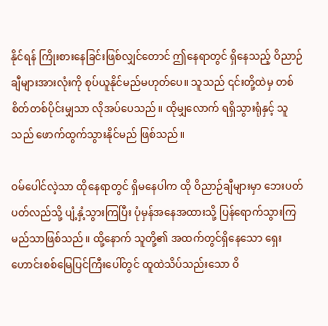နိုင်ရန် ကြိုးစားနေခြင်းဖြစ်လျှင်တောင် ဤနေရာတွင် ရှိနေသည့် ဝိညာဉ်ချီများအားလုံးကို စုပ်ယူနိုင်မည်မဟုတ်ပေ။ သူသည် ၎င်းတို့ထဲမှ တစ်စိတ်တစ်ပိုင်းမျှသာ လိုအပ်ပေသည်။ ထိုမျှလောက် ရရှိသွားရုံနှင့် သူသည် ဖောက်ထွက်သွားနိုင်မည် ဖြစ်သည်။

ဝမ်ပေါင်လဲ့သာ ထိုနေရာတွင် ရှိမနေပါက ထို ဝိညာဉ်ချီများမှာ ဘေးပတ်ပတ်လည်သို့ ပျံ့နှံ့သွားကြပြီး ပုံမှန်အနေအထားသို့ ပြန်ရောက်သွားကြမည်သာဖြစ်သည်။ ထို့နောက် သူတို့၏ အထက်တွင်ရှိနေသော ရှေးဟောင်းစစ်မြေပြင်ကြီးပေါ်တွင် ထူထဲသိပ်သည်းသော ဝိ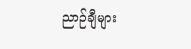ညာဉ်ချီများ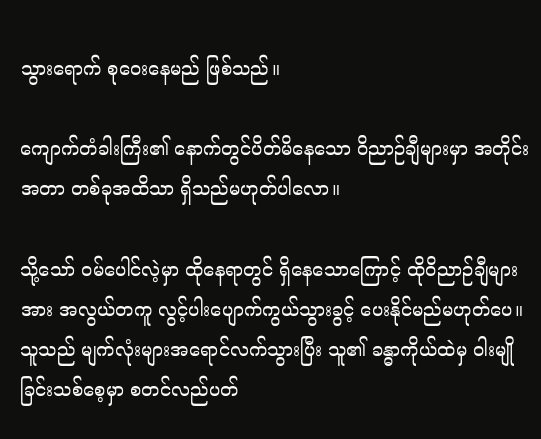သွားရောက် စုဝေးနေမည် ဖြစ်သည်။

ကျောက်တံခါးကြီး၏ နောက်တွင်ပိတ်မိနေသော ဝိညာဉ်ချီများမှာ အတိုင်းအတာ တစ်ခုအထိသာ ရှိသည်မဟုတ်ပါလော။

သို့သော် ဝမ်ပေါင်လဲ့မှာ ထိုနေရာတွင် ရှိနေသောကြောင့် ထိုဝိညာဉ်ချီများအား အလွယ်တကူ လွင့်ပါးပျောက်ကွယ်သွားခွင့် ပေးနိုင်မည်မဟုတ်ပေ။ သူသည် မျက်လုံးများအရောင်လက်သွားပြီး သူ၏ ခန္ဓာကိုယ်ထဲမှ ဝါးမျိုခြင်းသစ်စေ့မှာ စတင်လည်ပတ်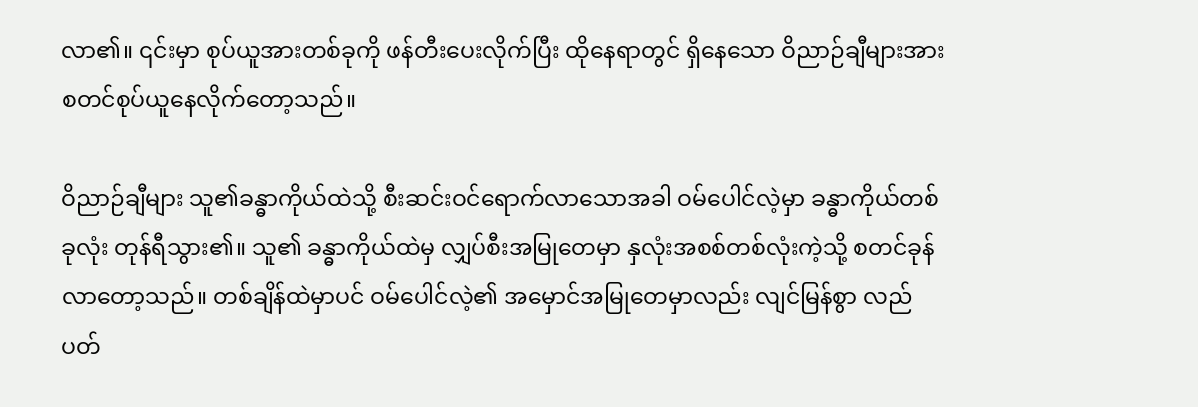လာ၏။ ၎င်းမှာ စုပ်ယူအားတစ်ခုကို ဖန်တီးပေးလိုက်ပြီး ထိုနေရာတွင် ရှိနေသော ဝိညာဉ်ချီများအား စတင်စုပ်ယူနေလိုက်တော့သည်။

ဝိညာဉ်ချီများ သူ၏ခန္ဓာကိုယ်ထဲသို့ စီးဆင်းဝင်ရောက်လာသောအခါ ဝမ်ပေါင်လဲ့မှာ ခန္ဓာကိုယ်တစ်ခုလုံး တုန်ရီသွား၏။ သူ၏ ခန္ဓာကိုယ်ထဲမှ လျှပ်စီးအမြုတေမှာ နှလုံးအစစ်တစ်လုံးကဲ့သို့ စတင်ခုန်လာတော့သည်။ တစ်ချိန်‌ထဲမှာပင် ဝမ်ပေါင်လဲ့၏ အမှောင်အမြုတေမှာလည်း လျင်မြန်စွာ လည်ပတ်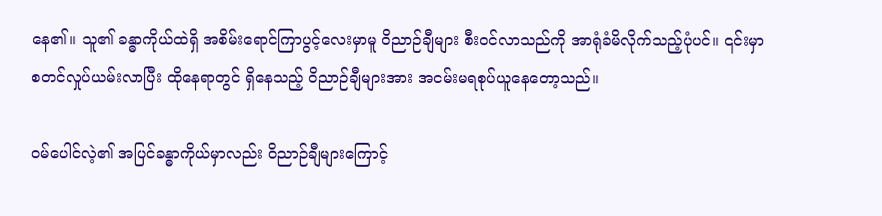နေ၏။ သူ၏ ခန္ဓာကိုယ်ထဲရှိ အစိမ်းရောင်ကြာပွင့်လေးမှာမူ ဝိညာဉ်ချီများ စီးဝင်လာသည်ကို အာရုံခံမိလိုက်သည့်ပုံပင်။ ၎င်းမှာ စတင်လှုပ်ယမ်းလာပြီး ထိုနေရာတွင် ရှိနေသည့် ဝိညာဉ်ချီများအား အငမ်းမရစုပ်ယူနေတော့သည်။

ဝမ်ပေါင်လဲ့၏ အပြင်ခန္ဓာကိုယ်မှာလည်း ဝိညာဉ်ချီများကြောင့်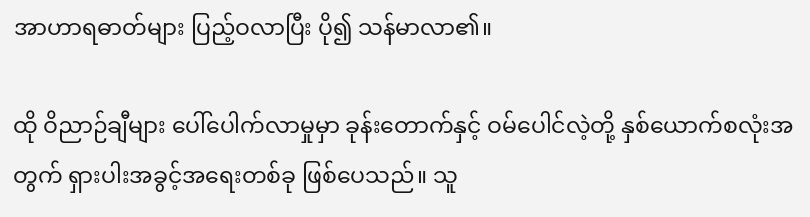အာဟာရဓာတ်များ ပြည့်ဝလာပြီး ပို၍ သန်မာ‌လာ၏။

ထို ဝိညာဉ်ချီများ ပေါ်ပေါက်လာမှုမှာ ခုန်းတောက်နှင့် ဝမ်ပေါင်လဲ့တို့ နှစ်ယောက်စလုံးအတွက် ရှားပါးအခွင့်အရေးတစ်ခု ဖြစ်ပေသည်။ သူ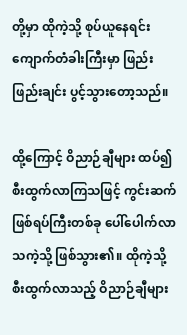တို့မှာ ထိုကဲ့သို့ စုပ်ယူနေရင်း ကျောက်တံခါးကြီးမှာ ဖြည်းဖြည်းချင်း ပွင့်သွားတော့သည်။

ထို့ကြောင့် ဝိညာဉ်ချီများ ထပ်၍ စီးထွက်လာကြသဖြင့် ကွင်းဆက်ဖြစ်ရပ်ကြီးတစ်ခု ပေါ်ပေါက်လာသကဲ့သို့ ဖြစ်သွား၏။ ထိုကဲ့သို့ စီးထွက်လာသည့် ဝိညာဉ်ချီများ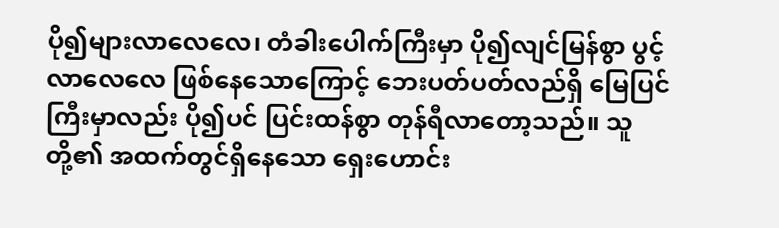ပို၍များလာလေလေ၊ တံခါးပေါက်ကြီးမှာ ပို၍လျင်မြန်စွာ ပွင့်လာလေလေ ဖြစ်နေသောကြောင့် ဘေးပတ်ပတ်လည်ရှိ မြေပြင်ကြီးမှာလည်း ပို၍ပင် ပြင်းထန်စွာ တုန်ရီလာတော့သည်။ သူတို့၏ အထက်တွင်ရှိနေသော ရှေးဟောင်း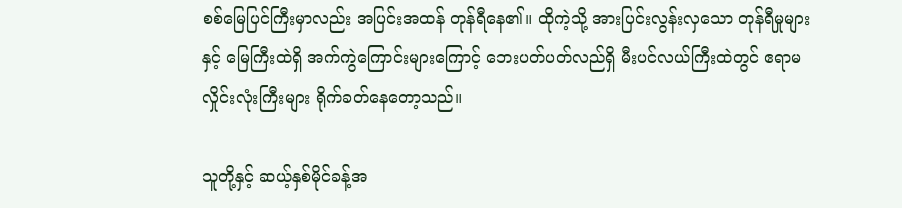စစ်မြေပြင်ကြီးမှာလည်း အပြင်းအထန် တုန်ရီနေ၏။ ထိုကဲ့သို့ အားပြင်းလွန်းလှသော တုန်ရီမှုများနှင့် မြေကြီးထဲရှိ အက်ကွဲကြောင်းများကြောင့် ဘေးပတ်ပတ်လည်ရှိ မီးပင်လယ်ကြီးထဲတွင် ဧရာမလှိုင်းလုံးကြီးများ ရိုက်ခတ်နေတော့သည်။

သူတို့နှင့် ဆယ့်နှစ်မိုင်ခန့်အ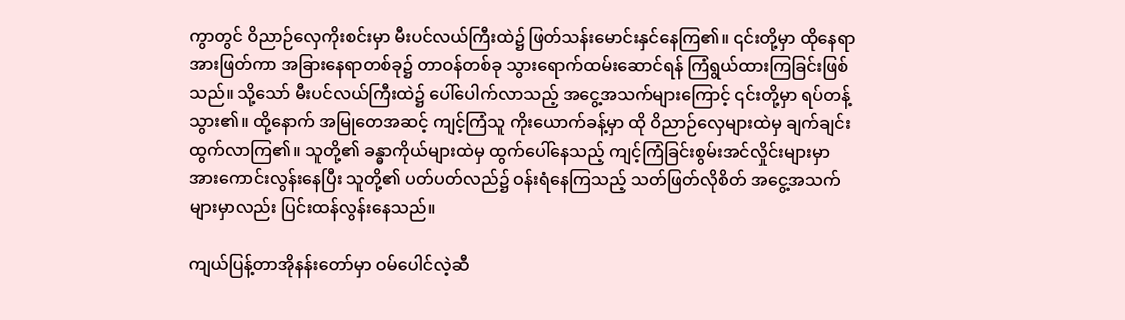ကွာတွင် ဝိညာဉ်လှေကိုးစင်းမှာ မီးပင်လယ်ကြီးထဲ၌ ဖြတ်သန်းမောင်းနှင်နေကြ၏။ ၎င်းတို့မှာ ထိုနေရာအားဖြတ်ကာ အခြားနေရာတစ်ခု၌ တာဝန်တစ်ခု သွားရောက်ထမ်းဆောင်ရန် ကြံရွယ်ထားကြခြင်းဖြစ်သည်။ သို့သော် မီးပင်လယ်ကြီးထဲ၌ ပေါ်ပေါက်လာသည့် အငွေ့အသက်များကြောင့် ၎င်းတို့မှာ ရပ်တန့်သွား၏။ ထို့နောက် အမြုတေအဆင့် ကျင့်ကြံသူ ကိုးယောက်ခန့်မှာ ထို ဝိညာဉ်လှေများထဲမှ ချက်ချင်းထွက်လာကြ၏။ သူတို့၏ ခန္ဓာကိုယ်များထဲမှ ထွက်ပေါ်နေသည့် ကျင့်ကြံခြင်းစွမ်းအင်လှိုင်းများမှာ အားကောင်းလွန်းနေပြီး သူတို့၏ ပတ်ပတ်လည်၌ ဝန်းရံနေကြသည့် သတ်ဖြတ်လိုစိတ် အငွေ့အသက်များမှာလည်း ပြင်းထန်လွန်းနေသည်။

ကျယ်ပြန့်တာအိုနန်းတော်မှာ ဝမ်ပေါင်လဲ့ဆီ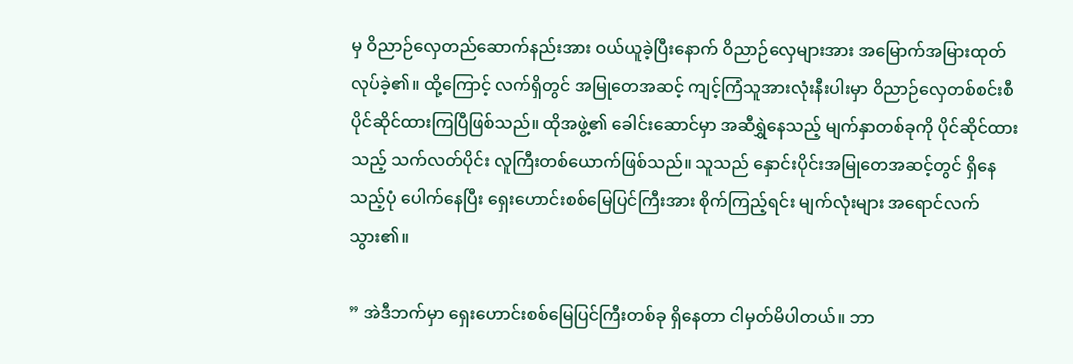မှ ဝိညာဉ်လှေတည်ဆောက်နည်းအား ဝယ်ယူခဲ့ပြီးနောက် ဝိညာဉ်လှေများအား အမြောက်အမြားထုတ်လုပ်ခဲ့၏။ ထို့ကြောင့် လက်ရှိတွင် အမြုတေအဆင့် ကျင့်ကြံသူအားလုံးနီးပါးမှာ ဝိညာဉ်လှေတစ်စင်းစီ ပိုင်ဆိုင်ထားကြပြီဖြစ်သည်။ ထိုအဖွဲ့၏ ခေါင်းဆောင်မှာ အဆီရွှဲနေသည့် မျက်နှာတစ်ခုကို ပိုင်ဆိုင်ထားသည့် သက်လတ်ပိုင်း လူကြီးတစ်ယောက်ဖြစ်သည်။ သူသည် နှောင်းပိုင်းအမြုတေအဆင့်တွင် ရှိနေသည့်ပုံ ပေါက်နေပြီး ရှေးဟောင်းစစ်မြေပြင်ကြီးအား စိုက်ကြည့်ရင်း မျက်လုံးများ အရောင်လက်သွား၏။

” အဲဒီဘက်မှာ ရှေးဟောင်းစစ်မြေပြင်ကြီးတစ်ခု ရှိနေတာ ငါမှတ်မိပါတယ်။ ဘာ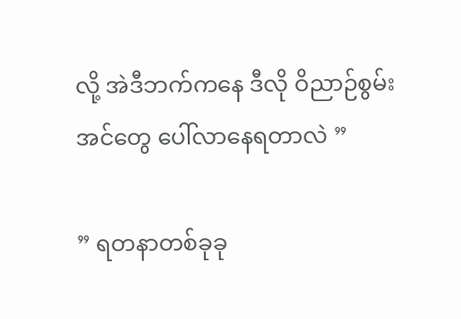လို့ အဲဒီဘက်ကနေ ဒီလို ဝိညာဉ်စွမ်းအင်တွေ ပေါ်လာနေရတာလဲ ”

” ရတနာတစ်ခုခု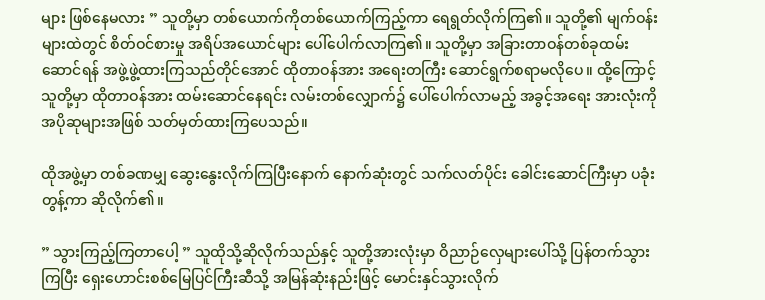များ ဖြစ်နေမလား ” သူတို့မှာ တစ်ယောက်ကိုတစ်ယောက်ကြည့်ကာ ရေရွတ်လိုက်ကြ၏။ သူတို့၏ မျက်ဝန်းများထဲတွင် စိတ်ဝင်စားမှု အရိပ်အယောင်များ ပေါ်ပေါက်လာကြ၏။ သူတို့မှာ အခြားတာဝန်တစ်ခုထမ်းဆောင်ရန် အဖွဲ့ဖွဲ့ထားကြသည်တိုင်အောင် ထိုတာဝန်အား အရေးတကြီး ဆောင်ရွက်စရာမလိုပေ။ ထို့ကြောင့် သူတို့မှာ ထိုတာဝန်အား ထမ်းဆောင်နေရင်း လမ်းတစ်လျှောက်၌ ပေါ်ပေါက်လာမည့် အခွင့်အရေး အားလုံးကို အပိုဆုများအဖြစ် သတ်မှတ်ထားကြပေသည်။

ထိုအဖွဲ့မှာ တစ်ခဏမျှ ဆွေးနွေးလိုက်ကြပြီးနောက် နောက်ဆုံးတွင် သက်လတ်ပိုင်း ခေါင်းဆောင်ကြီးမှာ ပခုံးတွန့်ကာ ဆိုလိုက်၏။

” သွားကြည့်ကြတာပေါ့ ” သူထိုသို့ဆိုလိုက်သည်နှင့် သူတို့အားလုံးမှာ ဝိညာဉ်လှေများပေါ်သို့ ပြန်တက်သွားကြပြီး ရှေးဟောင်းစစ်မြေပြင်ကြီးဆီသို့ အမြန်ဆုံးနည်းဖြင့် မောင်းနှင်သွားလိုက်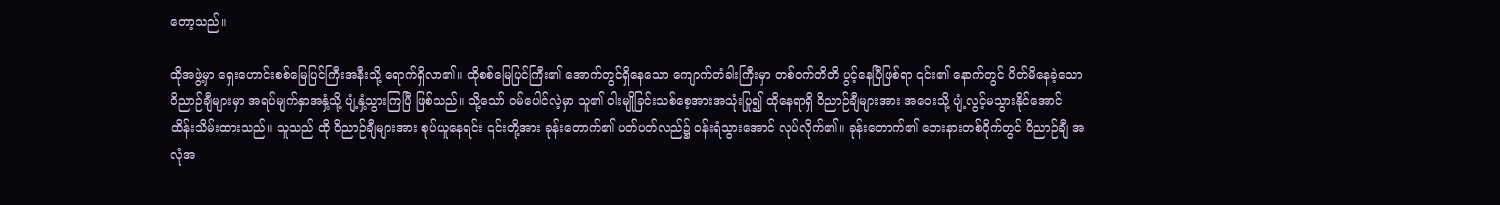တော့သည်။

ထိုအဖွဲ့မှာ ရှေးဟောင်းစစ်မြေပြင်ကြီးအနီးသို့ ရောက်ရှိလာ၏။ ထိုစစ်မြေပြင်ကြီး၏ အောက်တွင်ရှိနေသော ကျောက်တံခါးကြီးမှာ တစ်ဝက်တိတိ ပွင့်နေပြီဖြစ်ရာ ၎င်း၏ နောက်တွင် ပိတ်မိနေခဲ့သော ဝိညာဉ်ချီများမှာ အရပ်မျက်နှာအနှံ့သို့ ပျံ့နှံ့သွားကြပြီ ဖြစ်သည်။ သို့သော် ဝမ်ပေါင်လဲ့မှာ သူ၏ ဝါးမျိုခြင်းသစ်စေ့အားအသုံးပြု၍ ထိုနေရာရှိ ဝိညာဉ်ချီများအား အဝေးသို့ ပျံ့လွင့်မသွားနိုင်အောင် ထိန်းသိမ်းထားသည်။ သူသည် ထို ဝိညာဉ်ချီများအား စုပ်ယူနေရင်း ၎င်းတို့အား ခုန်းတောက်၏ ပတ်ပတ်လည်၌ ဝန်းရံသွားအောင် လုပ်လိုက်၏။ ခုန်းတောက်၏ ဘေးနားတစ်ဝိုက်တွင် ဝိညာဉ်ချီ အလုံအ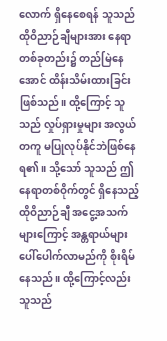လောက် ရှိနေစေရန် သူသည် ထိုဝိညာဉ်ချီများအား နေရာတစ်ခုတည်း၌ တည်မြဲနေအောင် ထိန်းသိမ်းထားခြင်းဖြစ်သည်။ ထို့ကြောင့် သူသည် လှုပ်ရှားမှုများ အလွယ်တကူ မပြုလုပ်နိုင်ဘဲဖြစ်နေရ၏။ သို့သော် သူသည် ဤနေရာတစ်ဝိုက်တွင် ရှိနေသည့် ထိုဝိညာဉ်ချီ အငွေ့အသက်များကြောင့် အန္တရာယ်များ ပေါ်ပေါက်လာမည်ကို စိုးရိမ်နေသည်။ ထို့ကြောင့်လည်း သူသည်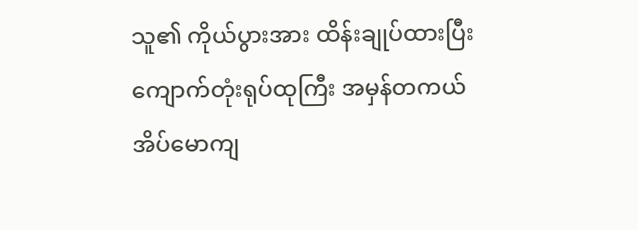သူ၏ ကိုယ်ပွားအား ထိန်းချုပ်ထားပြီး ကျောက်တုံးရုပ်ထုကြီး အမှန်တကယ် အိပ်မောကျ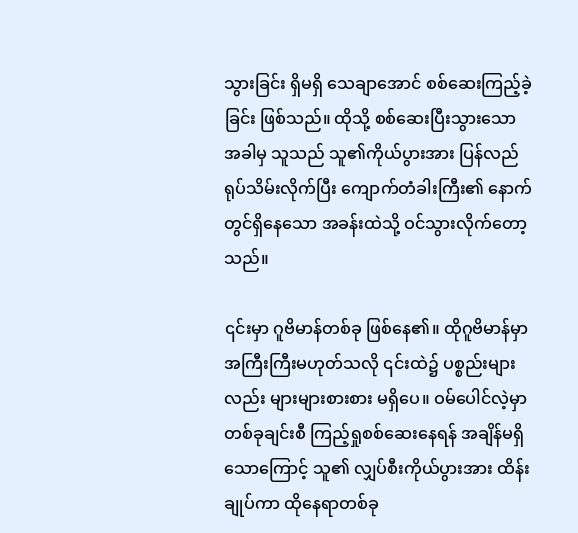သွားခြင်း ရှိမရှိ သေချာအောင် စစ်ဆေးကြည့်ခဲ့ခြင်း ဖြစ်သည်။ ထိုသို့ စစ်ဆေးပြီးသွားသောအခါမှ သူသည် သူ၏ကိုယ်ပွားအား ပြန်လည်ရုပ်သိမ်းလိုက်ပြီး ကျောက်တံခါးကြီး၏ နောက်တွင်ရှိနေသော အခန်းထဲသို့ ဝင်သွားလိုက်တော့သည်။

၎င်းမှာ ဂူဗိမာန်တစ်ခု ဖြစ်နေ၏။ ထိုဂူ‌ဗိမာန်မှာ အကြီးကြီးမဟုတ်သလို ၎င်းထဲ၌ ပစ္စည်းများလည်း များများစားစား မရှိပေ။ ဝမ်ပေါင်လဲ့မှာ တစ်ခုချင်းစီ ကြည့်ရှုစစ်ဆေးနေရန် အချိန်မရှိသောကြောင့် သူ၏ လျှပ်စီးကိုယ်ပွားအား ထိန်းချုပ်ကာ ထိုနေရာတစ်ခု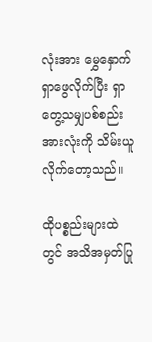လုံးအား မွှေနှောက်ရှာဖွေလိုက်ပြီး ရှာတွေ့သမျှပစ်စည်းအားလုံးကို သိမ်းယူလိုက်တော့သည်။

ထိုပစ္စည်းများထဲတွင် အသိအမှတ်ပြု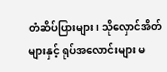တံဆိပ်ပြားများ၊ သိုလှောင်အိတ်များနှင့် ရုပ်အလောင်းများ မ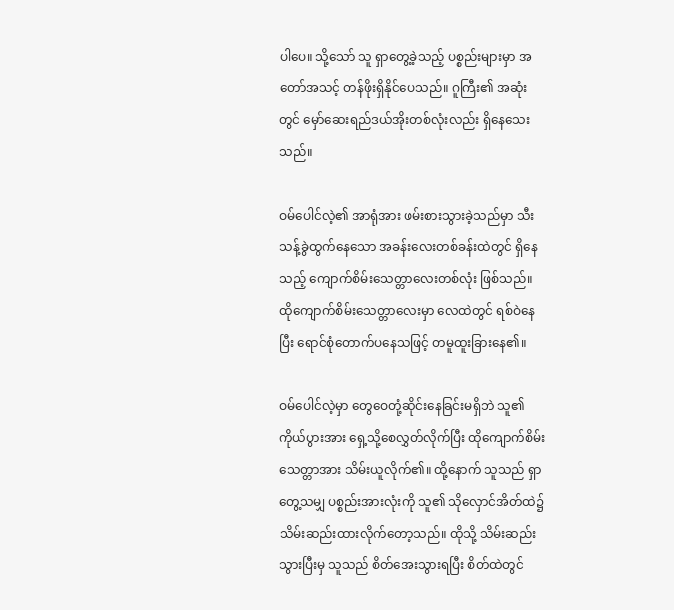ပါပေ။ သို့သော် သူ ရှာတွေ့ခဲ့သည့် ပစ္စည်းများမှာ အတော်အသင့် တန်ဖိုးရှိနိုင်ပေသည်။ ဂူကြီး၏ အဆုံးတွင် မှော်ဆေးရည်ဒယ်အိုးတစ်လုံးလည်း ရှိနေသေးသည်။

ဝမ်ပေါင်လဲ့၏ အာရုံအား ဖမ်းစားသွားခဲ့သည်မှာ သီးသန့်ခွဲထွက်နေသော အခန်းလေးတစ်ခန်းထဲတွင် ရှိနေသည့် ကျောက်စိမ်းသေတ္တာလေးတစ်လုံး ဖြစ်သည်။ ထိုကျောက်စိမ်းသေတ္တာလေးမှာ လေထဲတွင် ရစ်ဝဲနေပြီး ရောင်စုံတောက်ပနေသဖြင့် တမူထူးခြားနေ၏။

ဝမ်ပေါင်လဲ့မှာ တွေဝေတုံ့ဆိုင်းနေခြင်းမရှိဘဲ သူ၏ ကိုယ်ပွားအား ရှေ့သို့စေလွှတ်လိုက်ပြီး ထိုကျောက်စိမ်းသေတ္တာအား သိမ်းယူလိုက်၏။ ထို့နောက် သူသည် ရှာတွေ့သမျှ ပစ္စည်းအားလုံးကို သူ၏ သိုလှောင်အိတ်ထဲ၌ သိမ်းဆည်းထားလိုက်တော့သည်။ ထိုသို့ သိမ်းဆည်းသွားပြီးမှ သူသည် စိတ်အေးသွားရပြီး စိတ်ထဲတွင်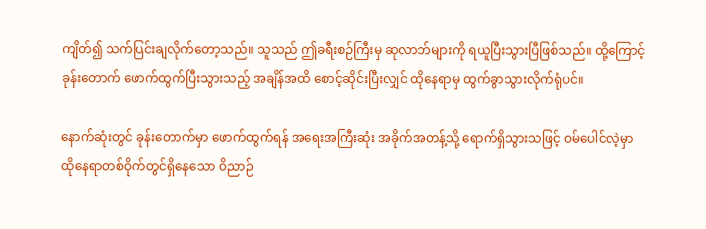ကျိတ်၍ သက်ပြင်းချလိုက်တော့သည်။ သူသည် ဤခရီးစဉ်ကြီးမှ ဆုလာဘ်များကို ရယူပြီးသွားပြီဖြစ်သည်။ ထို့ကြောင့် ခုန်းတောက် ဖောက်ထွက်ပြီးသွားသည့် အချိန်အထိ စောင့်ဆိုင်းပြီးလျှင် ထိုနေရာမှ ထွက်ခွာသွားလိုက်ရုံပင်။

နောက်ဆုံးတွင် ခုန်းတောက်မှာ ဖောက်ထွက်ရန် အရေးအကြီးဆုံး အခိုက်အတန့်သို့ ရောက်ရှိသွားသဖြင့် ဝမ်ပေါင်လဲ့မှာ ထိုနေရာတစ်ဝိုက်တွင်ရှိနေသော ဝိညာဉ်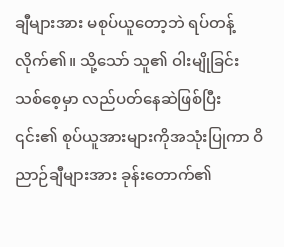ချီများအား မစုပ်ယူတော့ဘဲ ရပ်တန့်လိုက်၏။ သို့သော် သူ၏ ဝါးမျိုခြင်းသစ်စေ့မှာ လည်ပတ်နေဆဲဖြစ်ပြီး ၎င်း၏ စုပ်ယူအားများကိုအသုံးပြုကာ ဝိညာဉ်ချီများအား ခုန်းတောက်၏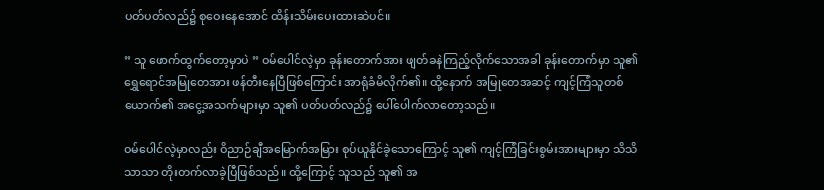ပတ်ပတ်လည်‌၌ စုဝေးနေအောင် ထိန်းသိမ်းပေးထားဆဲပင်။

” သူ ဖောက်ထွက်တော့မှာပဲ ” ဝမ်ပေါင်လဲ့မှာ ခုန်းတောက်အား ဖျတ်ခနဲကြည့်လိုက်သောအခါ ခုန်းတောက်မှာ သူ၏ ရွှေရောင်အမြုတေအား ဖန်တီးနေပြီဖြစ်ကြောင်း အာရုံခံမိလိုက်၏။ ထို့နောက် အမြုတေအဆင့် ကျင့်ကြံသူတစ်ယောက်၏ အငွေ့အသက်များမှာ သူ၏ ပတ်ပတ်လည်၌ ပေါ်ပေါက်လာတော့သည်။

ဝမ်ပေါင်လဲ့မှာလည်း ဝိညာဉ်ချီအမြောက်အမြား စုပ်ယူနိုင်ခဲ့သောကြောင့် သူ၏ ကျင့်ကြံခြင်းစွမ်းအားများမှာ သိသိသာသာ တိုးတက်လာခဲ့ပြီဖြစ်သည်။ ထို့ကြောင့် သူသည် သူ၏ အ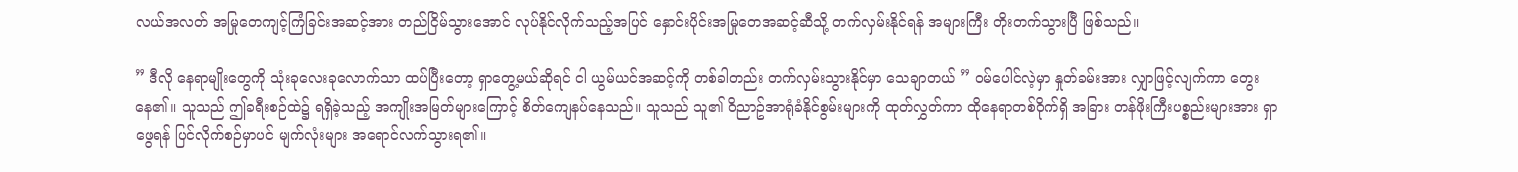လယ်အလတ် အမြုတေကျင့်ကြံခြင်းအဆင့်အား တည်ငြိမ်သွားအောင် လုပ်နိုင်လိုက်သည့်အပြင် နှောင်းပိုင်းအမြုတေအဆင့်ဆီသို့ တက်လှမ်းနိုင်ရန် အများကြီး တိုးတက်သွားပြီ ဖြစ်သည်။

” ဒီ‌လို နေရာမျိုးတွေကို သုံးခုလေးခုလောက်သာ ထပ်ပြီးတော့ ရှာတွေ့မယ်ဆိုရင် ငါ ယွမ်ယင်အဆင့်ကို တစ်ခါတည်း တက်လှမ်းသွားနိုင်မှာ သေချာတယ် ” ဝမ်ပေါင်လဲ့မှာ နှုတ်ခမ်းအား လျှာဖြင့်လျက်ကာ တွေးနေ၏။ သူသည် ဤခရီးစဉ်ထဲ၌ ရရှိခဲ့သည့် အကျိုးအမြတ်များကြောင့် စိတ်ကျေနပ်နေသည်။ သူသည် သူ၏ ဝိညာဥ်အာရုံခံနိုင်စွမ်းများကို ထုတ်လွှတ်ကာ ထိုနေရာတစ်ဝိုက်ရှိ အခြား တန်ဖိုးကြီးပစ္စည်းများအား ရှာဖွေရန် ပြင်လိုက်စဉ်မှာပင် မျက်လုံးများ အရောင်လက်သွားရ၏။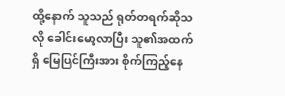ထို့နောက် သူသည် ရုတ်တရက်ဆိုသလို ခေါင်းမော့လာပြီး သူ၏အထက်ရှိ မြေပြင်ကြီးအား စိုက်ကြည့်နေ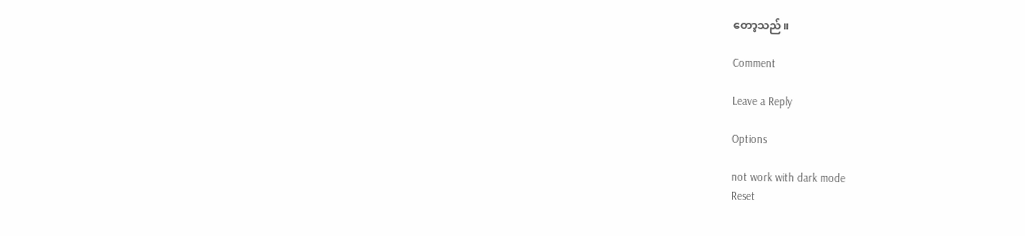တော့သည်။

Comment

Leave a Reply

Options

not work with dark mode
Reset